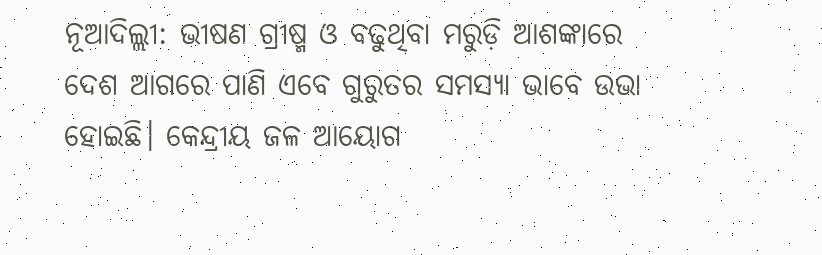ନୂଆଦିଲ୍ଲୀ: ଭୀଷଣ ଗ୍ରୀଷ୍ମ ଓ ବଢୁଥିବା ମରୁଡ଼ି ଆଶଙ୍କାରେ ଦେଶ ଆଗରେ ପାଣି ଏବେ ଗୁରୁତର ସମସ୍ୟା ଭାବେ ଉଭା ହୋଇଛି। କେନ୍ଦ୍ରୀୟ ଜଳ ଆୟୋଗ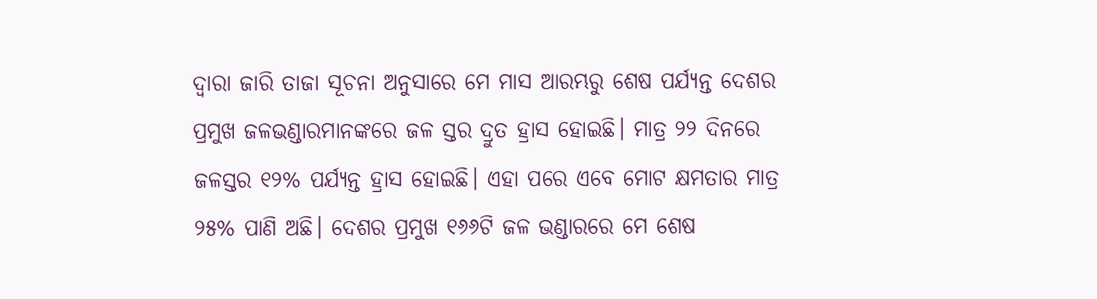ଦ୍ୱାରା ଜାରି ତାଜା ସୂଚନା ଅନୁସାରେ ମେ ମାସ ଆରମ୍ଭରୁ ଶେଷ ପର୍ଯ୍ୟନ୍ତ ଦେଶର ପ୍ରମୁଖ ଜଳଭଣ୍ଡାରମାନଙ୍କରେ ଜଳ ସ୍ତର ଦ୍ରୁତ ହ୍ରାସ ହୋଇଛି। ମାତ୍ର ୨୨ ଦିନରେ ଜଳସ୍ତର ୧୨% ପର୍ଯ୍ୟନ୍ତ ହ୍ରାସ ହୋଇଛି। ଏହା ପରେ ଏବେ ମୋଟ କ୍ଷମତାର ମାତ୍ର ୨୫% ପାଣି ଅଛି। ଦେଶର ପ୍ରମୁଖ ୧୬୬ଟି ଜଳ ଭଣ୍ଡାରରେ ମେ ଶେଷ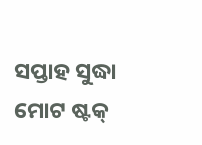ସପ୍ତାହ ସୁଦ୍ଧା ମୋଟ ଷ୍ଟକ୍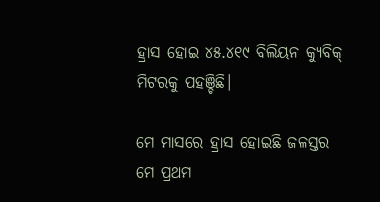ହ୍ରାସ ହୋଇ ୪୫.୪୧୯ ବିଲିୟନ କ୍ୟୁବିକ୍ ମିଟରକୁ ପହଞ୍ଚିଛି।

ମେ ମାସରେ ହ୍ରାସ ହୋଇଛି ଜଳସ୍ତର
ମେ ପ୍ରଥମ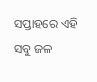ସପ୍ତାହରେ ଏହି ସବୁ ଜଳ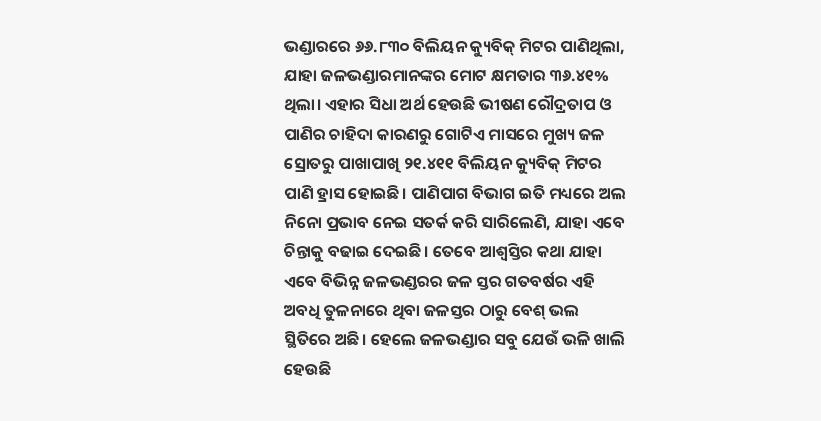ଭଣ୍ଡାରରେ ୬୬.୮୩୦ ବିଲିୟନ କ୍ୟୁବିକ୍ ମିଟର ପାଣିଥିଲା, ଯାହା ଜଳଭଣ୍ଡାରମାନଙ୍କର ମୋଟ କ୍ଷମତାର ୩୬.୪୧% ଥିଲା। ଏହାର ସିଧା ଅର୍ଥ ହେଉଛି ଭୀଷଣ ରୌଦ୍ରତାପ ଓ ପାଣିର ଚାହିଦା କାରଣରୁ ଗୋଟିଏ ମାସରେ ମୁଖ୍ୟ ଜଳ ସ୍ରୋତରୁ ପାଖାପାଖି ୨୧.୪୧୧ ବିଲିୟନ କ୍ୟୁବିକ୍ ମିଟର ପାଣି ହ୍ରାସ ହୋଇଛି। ପାଣିପାଗ ବିଭାଗ ଇତି ମଧ୍ୟରେ ଅଲ ନିନୋ ପ୍ରଭାବ ନେଇ ସତର୍କ କରି ସାରିଲେଣି, ଯାହା ଏବେ ଚିନ୍ତାକୁ ବଢାଇ ଦେଇଛି। ତେବେ ଆଶ୍ୱସ୍ତିର କଥା ଯାହା ଏବେ ବିଭିନ୍ନ ଜଳଭଣ୍ଡରର ଜଳ ସ୍ତର ଗତବର୍ଷର ଏହି ଅବଧି ତୁଳନାରେ ଥିବା ଜଳସ୍ତର ଠାରୁ ବେଶ୍ ଭଲ ସ୍ଥିତିରେ ଅଛି। ହେଲେ ଜଳଭଣ୍ଡାର ସବୁ ଯେଉଁ ଭଳି ଖାଲି ହେଉଛି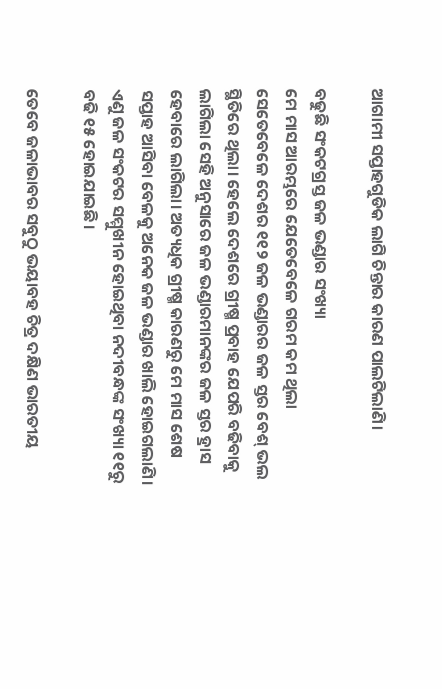ଆଗାମୀ ସପ୍ତାହଗୁଡିକ ଲାଗି ଚିନ୍ତାର କାରଣ ପାଲଟିଲାଣି।

ବଢୁଛି ସଂକଟଗ୍ରସ୍ତ ଜଳ ଭଣ୍ଡାର ସଂଖ୍ୟା
ମେ ମାସ ଆରମ୍ଭରେ ଯେତେବେଳେ ଗରମ କମ ଥିଲା ସେତେବେଳେ ଦେଶର ୧୧୨ ଜଳ ଭଣ୍ଡାରର ଜଳ ସ୍ତର ବେଶ୍ ଭଲ ସ୍ଥିତିରେ ଥିଲା। ହେଲେ ଦେଶରେ ଗ୍ରୀଷ୍ମ ପ୍ରବାହ ଯେପରି ବଢିବାକୁ ଲାଗିଲା ସେହି ଅନୁସାରେ ଜଳ ଭଣ୍ଡାରମାନଙ୍କର ଜଳ ସ୍ତର ହ୍ରାସ ହେବାରେ ଲାଗିଲା। ଅତ୍ୟଧିକ ଗ୍ରୀଷ୍ମ କାରଣରୁ ମେ ମାସ ଶେଷ ସପ୍ତାହ ଆସିବା ବେଳକୁ ଅନେକ ଜଳ ଭଣ୍ଡାର ଖାଲି ହୋଇଗଲାଣି। ଏଣୁ ଜଳ ସଂକଟର ସମ୍ମୁଖୀନ ହୋଇଥିବା ନଦୀବନ୍ଧଙ୍କ ସଂଖ୍ୟା ୧୧ରୁ ବଢି ୧୫ ହୋଇଯାଇଛି।

ତେବେ ଜଳାଭାବର ସବୁଠୁ ଭୟାବହ ଚିତ୍ର ଦକ୍ଷିଣ ଭାରତୀୟ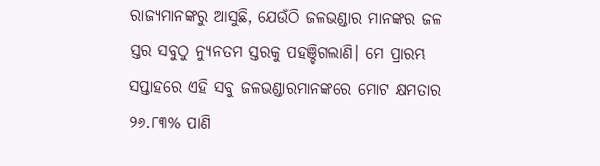ରାଜ୍ୟମାନଙ୍କରୁ ଆସୁଛି, ଯେଉଁଠି ଜଳଭଣ୍ଡାର ମାନଙ୍କର ଜଳ ସ୍ତର ସବୁଠୁ ନ୍ୟୁନତମ ସ୍ତରକୁ ପହଞ୍ଚିଗଲାଣି। ମେ ପ୍ରାରମ୍ଭ ସପ୍ତାହରେ ଏହି ସବୁ ଜଳଭଣ୍ଡାରମାନଙ୍କରେ ମୋଟ କ୍ଷମତାର ୨୬.୮୩% ପାଣି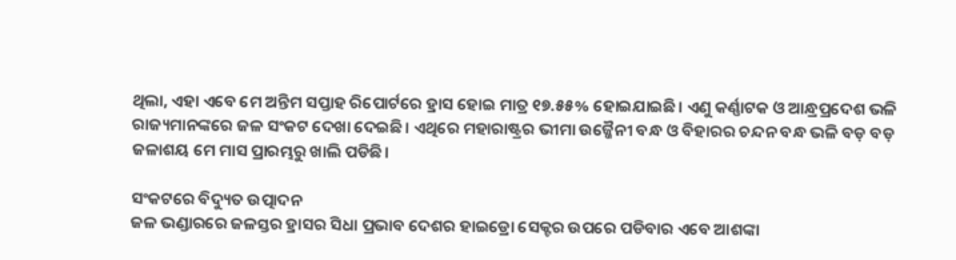ଥିଲା, ଏହା ଏବେ ମେ ଅନ୍ତିମ ସପ୍ତାହ ରିପୋର୍ଟରେ ହ୍ରାସ ହୋଇ ମାତ୍ର ୧୭.୫୫% ହୋଇଯାଇଛି। ଏଣୁ କର୍ଣ୍ଣାଟକ ଓ ଆନ୍ଧ୍ରପ୍ରଦେଶ ଭଳି ରାଜ୍ୟମାନଙ୍କରେ ଜଳ ସଂକଟ ଦେଖା ଦେଇଛି। ଏଥିରେ ମହାରାଷ୍ଟ୍ରର ଭୀମା ଉଜ୍ଜୈନୀ ବନ୍ଧ ଓ ବିହାରର ଚନ୍ଦନ ବନ୍ଧ ଭଳି ବଡ଼ ବଡ଼ ଜଳାଶୟ ମେ ମାସ ପ୍ରାରମ୍ଭରୁ ଖାଲି ପଡିଛି।

ସଂକଟରେ ବିଦ୍ୟୁତ ଉତ୍ପାଦନ
ଜଳ ଭଣ୍ଡାରରେ ଜଳସ୍ତର ହ୍ରାସର ସିଧା ପ୍ରଭାବ ଦେଶର ହାଇଡ୍ରୋ ସେକ୍ଟର ଉପରେ ପଡିବାର ଏବେ ଆଶଙ୍କା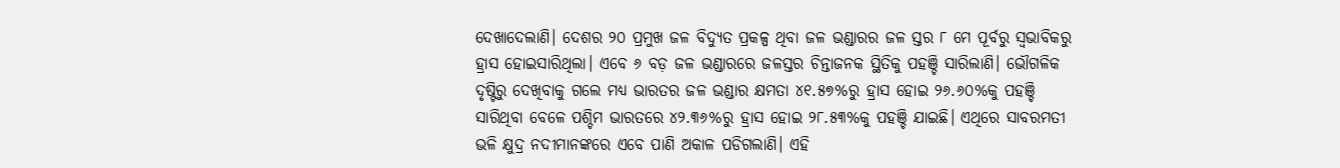ଦେଖାଦେଲାଣି। ଦେଶର ୨୦ ପ୍ରମୁଖ ଜଳ ବିଦ୍ୟୁତ ପ୍ରକଳ୍ପ ଥିବା ଜଳ ଭଣ୍ଡାରର ଜଳ ସ୍ତର ୮ ମେ ପୂର୍ବରୁ ସ୍ୱଭାବିକରୁ ହ୍ରାସ ହୋଇସାରିଥିଲା। ଏବେ ୬ ବଡ଼ ଜଳ ଭଣ୍ଡାରରେ ଜଳସ୍ତର ଚିନ୍ତାଜନକ ସ୍ଥିତିକୁ ପହଞ୍ଚି ସାରିଲାଣି। ଭୌଗଳିକ ଦୃଷ୍ଟିରୁ ଦେଖିବାକୁ ଗଲେ ମଧ୍ୟ ଭାରତର ଜଳ ଭଣ୍ଡାର କ୍ଷମତା ୪୧.୫୭%ରୁ ହ୍ରାସ ହୋଇ ୨୬.୬୦%କୁ ପହଞ୍ଚି ସାରିଥିବା ବେଳେ ପଶ୍ଚିମ ଭାରତରେ ୪୨.୩୬%ରୁ ହ୍ରାସ ହୋଇ ୨୮.୫୩%କୁ ପହଞ୍ଚି ଯାଇଛି। ଏଥିରେ ସାବରମତୀ ଭଳି କ୍ଷୁଦ୍ର ନଦୀମାନଙ୍କରେ ଏବେ ପାଣି ଅକାଳ ପଡିଗଲାଣି। ଏହି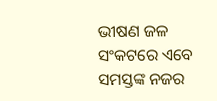ଭୀଷଣ ଜଳ ସଂକଟରେ ଏବେ ସମସ୍ତଙ୍କ ନଜର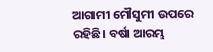ଆଗାମୀ ମୌସୁମୀ ଉପରେ ରହିଛି। ବର୍ଷା ଆରମ୍ଭ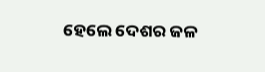ହେଲେ ଦେଶର ଜଳ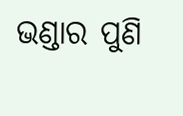ଭଣ୍ଡାର ପୁଣି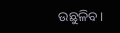ଉଛୁଳିବ।